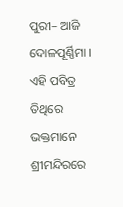ପୁରୀ– ଆଜି ଦୋଳପୂର୍ଣ୍ଣିମା । ଏହି ପବିତ୍ର ତିଥିରେ ଭକ୍ତମାନେ ଶ୍ରୀମନ୍ଦିରରେ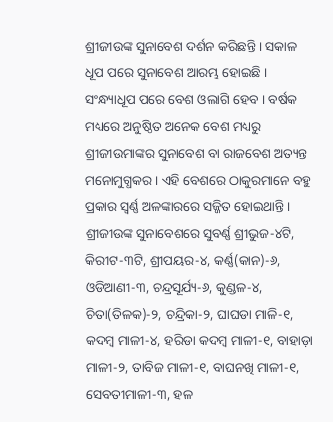ଶ୍ରୀଜୀଉଙ୍କ ସୁନାବେଶ ଦର୍ଶନ କରିଛନ୍ତି । ସକାଳ ଧୂପ ପରେ ସୁନାବେଶ ଆରମ୍ଭ ହୋଇଛି । ସଂନ୍ଧ୍ୟାଧୂପ ପରେ ବେଶ ଓଲାଗି ହେବ । ବର୍ଷକ ମଧ୍ୟରେ ଅନୁଷ୍ଠିତ ଅନେକ ବେଶ ମଧ୍ୟରୁ ଶ୍ରୀଜୀଉମାଙ୍କର ସୁନାବେଶ ବା ରାଜବେଶ ଅତ୍ୟନ୍ତ ମନୋମୁଗ୍ଧକର । ଏହି ବେଶରେ ଠାକୁରମାନେ ବହୁ ପ୍ରକାର ସ୍ଵର୍ଣ୍ଣ ଅଳଙ୍କାରରେ ସଜ୍ଜିତ ହୋଇଥାନ୍ତି ।
ଶ୍ରୀଜୀଉଙ୍କ ସୁନାବେଶରେ ସୁବର୍ଣ୍ଣ ଶ୍ରୀଭୁଜ-୪ଟି, କିରୀଟ-୩ଟି, ଶ୍ରୀପୟର-୪, କର୍ଣ୍ଣ(କାନ)-୬, ଓଡିଆଣୀ-୩, ଚନ୍ଦ୍ରସୂର୍ଯ୍ୟ-୬, କୁଣ୍ଡଳ-୪, ଚିତା(ତିଳକ)-୨, ଚନ୍ଦ୍ରିକା-୨, ଘାଘଡା ମାଳି-୧, କଦମ୍ବ ମାଳୀ-୪, ହରିଡା କଦମ୍ବ ମାଳୀ-୧, ବାହାଡ଼ା ମାଳୀ-୨, ତାବିଜ ମାଳୀ-୧, ବାଘନଖି ମାଳୀ-୧, ସେବତୀମାଳୀ-୩, ହଳ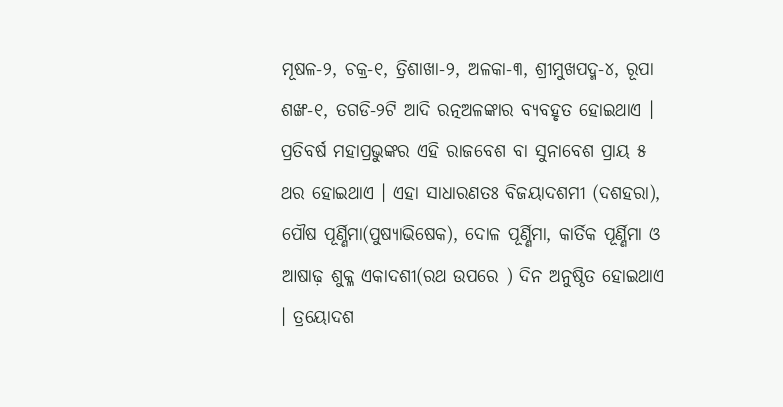ମୂଷଳ-୨, ଚକ୍ର-୧, ତ୍ରିଶାଖା-୨, ଅଳକା-୩, ଶ୍ରୀମୁଖପଦ୍ମ-୪, ରୂପା ଶଙ୍ଖ-୧, ତଗଡି-୨ଟି ଆଦି ରତ୍ନଅଳଙ୍କାର ବ୍ୟବହୃତ ହୋଇଥାଏ ।
ପ୍ରତିବର୍ଷ ମହାପ୍ରଭୁଙ୍କର ଏହି ରାଜବେଶ ବା ସୁନାବେଶ ପ୍ରାୟ ୫ ଥର ହୋଇଥାଏ । ଏହା ସାଧାରଣତଃ ବିଜୟାଦଶମୀ (ଦଶହରା), ପୌଷ ପୂର୍ଣ୍ଣିମା(ପୁଷ୍ୟାଭିଷେକ), ଦୋଳ ପୂର୍ଣ୍ଣିମା, କାର୍ତିକ ପୂର୍ଣ୍ଣିମା ଓ ଆଷାଢ଼ ଶୁକ୍ଳ ଏକାଦଶୀ(ରଥ ଉପରେ ) ଦିନ ଅନୁଷ୍ଠିତ ହୋଇଥାଏ । ତ୍ରୟୋଦଶ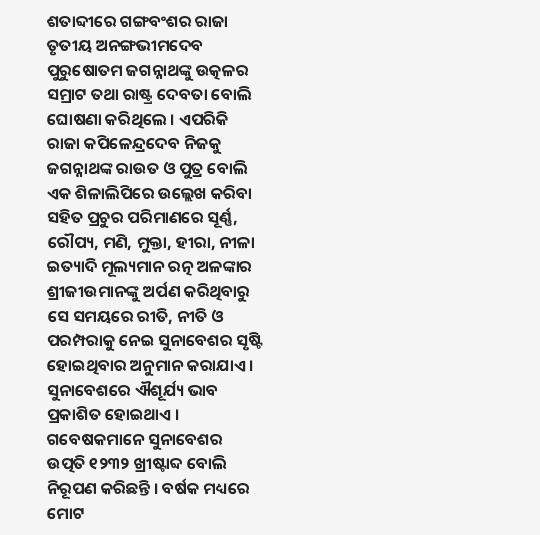ଶତାବ୍ଦୀରେ ଗଙ୍ଗବଂଶର ରାଜା ତୃତୀୟ ଅନଙ୍ଗଭୀମଦେବ ପୁରୁଷୋତମ ଜଗନ୍ନାଥଙ୍କୁ ଉତ୍କଳର ସମ୍ରାଟ ତଥା ରାଷ୍ଟ୍ର ଦେବତା ବୋଲି ଘୋଷଣା କରିଥିଲେ । ଏପରିକି ରାଜା କପିଳେନ୍ଦ୍ରଦେବ ନିଜକୁ ଜଗନ୍ନାଥଙ୍କ ରାଉତ ଓ ପୁତ୍ର ବୋଲି ଏକ ଶିଳାଲିପିରେ ଉଲ୍ଲେଖ କରିବା ସହିତ ପ୍ରଚୁର ପରିମାଣରେ ସୂର୍ଣ୍ଣ, ରୌପ୍ୟ, ମଣି, ମୁକ୍ତା, ହୀରା, ନୀଳା ଇତ୍ୟାଦି ମୂଲ୍ୟମାନ ରତ୍ନ ଅଳଙ୍କାର ଶ୍ରୀଜୀଉମାନଙ୍କୁ ଅର୍ପଣ କରିଥିବାରୁ ସେ ସମୟରେ ରୀତି, ନୀତି ଓ ପରମ୍ପରାକୁ ନେଇ ସୁନାବେଶର ସୃଷ୍ଟି ହୋଇଥିବାର ଅନୁମାନ କରାଯାଏ । ସୁନାବେଶରେ ଐଶୂର୍ଯ୍ୟ ଭାବ ପ୍ରକାଶିତ ହୋଇଥାଏ ।
ଗବେଷକମାନେ ସୁନାବେଶର ଉତ୍ପତି ୧୨୩୨ ଖ୍ରୀଷ୍ଟାବ୍ଦ ବୋଲି ନିରୂପଣ କରିଛନ୍ତି । ବର୍ଷକ ମଧ୍ୟରେ ମୋଟ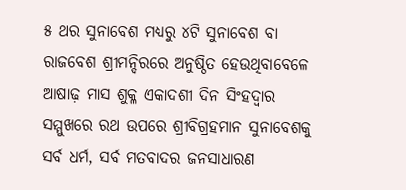୫ ଥର ସୁନାବେଶ ମଧ୍ୟରୁ ୪ଟି ସୁନାବେଶ ବା ରାଜବେଶ ଶ୍ରୀମନ୍ଦିରରେ ଅନୁଷ୍ଠିତ ହେଉଥିବାବେଳେ ଆଷାଢ଼ ମାସ ଶୁକ୍ଳ ଏକାଦଶୀ ଦିନ ସିଂହଦ୍ଵାର ସମ୍ମୁଖରେ ରଥ ଉପରେ ଶ୍ରୀବିଗ୍ରହମାନ ସୁନାବେଶକୁ ସର୍ବ ଧର୍ମ, ସର୍ବ ମତବାଦର ଜନସାଧାରଣ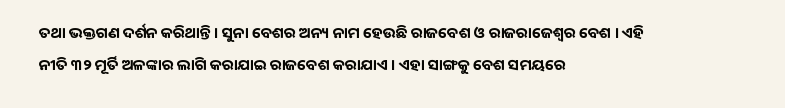ତଥା ଭକ୍ତଗଣ ଦର୍ଶନ କରିଥାନ୍ତି । ସୁନା ବେଶର ଅନ୍ୟ ନାମ ହେଉଛି ରାଜବେଶ ଓ ରାଜରାଜେଶ୍ଵର ବେଶ । ଏହି ନୀତି ୩୨ ମୂର୍ତି ଅଳଙ୍କାର ଲାଗି କରାଯାଇ ରାଜବେଶ କରାଯାଏ । ଏହା ସାଙ୍ଗକୁ ବେଶ ସମୟରେ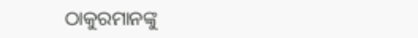ଠାକୁରମାନଙ୍କୁ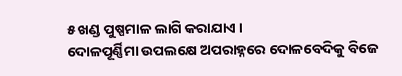୫ ଖଣ୍ଡ ପୁଷ୍ପମାଳ ଲାଗି କରାଯାଏ ।
ଦୋଳପୂର୍ଣ୍ଣିମା ଉପଲକ୍ଷେ ଅପରାହ୍ନରେ ଦୋଳବେଦିକୁ ବିଜେ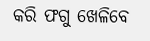କରି ଫଗୁ ଖେଳିବେ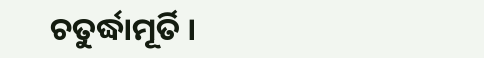ଚତୁର୍ଦ୍ଧାମୂର୍ତି ।